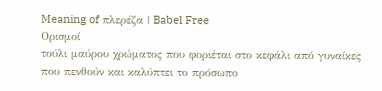Meaning of πλερέζα | Babel Free
Ορισμοί
τούλι μαύρου χρώματος που φοριέται στο κεφάλι από γυναίκες που πενθούν και καλύπτει το πρόσωπο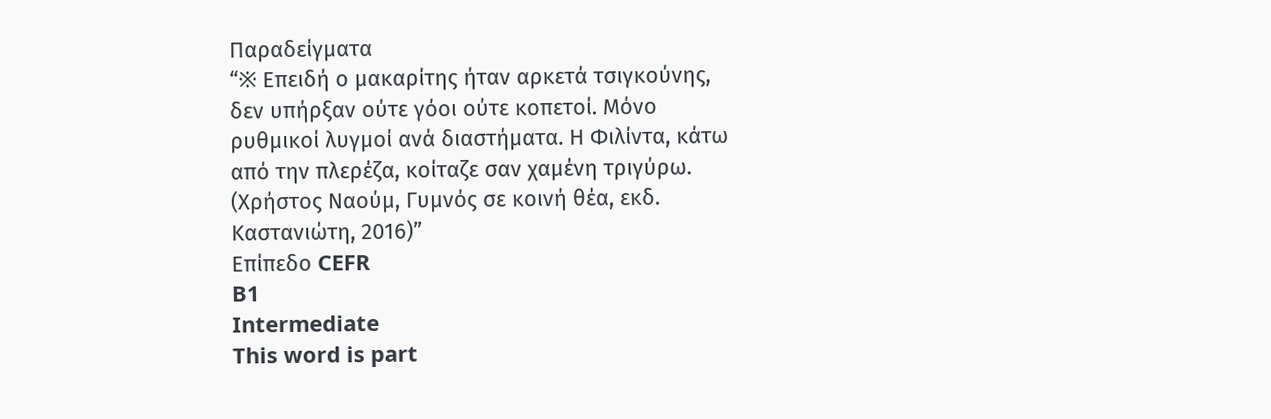Παραδείγματα
“※ Επειδή ο μακαρίτης ήταν αρκετά τσιγκούνης, δεν υπήρξαν ούτε γόοι ούτε κοπετοί. Μόνο ρυθμικοί λυγμοί ανά διαστήματα. Η Φιλίντα, κάτω από την πλερέζα, κοίταζε σαν χαμένη τριγύρω. (Χρήστος Ναούμ, Γυμνός σε κοινή θέα, εκδ. Καστανιώτη, 2016)”
Επίπεδο CEFR
B1
Intermediate
This word is part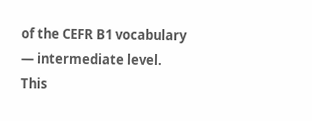of the CEFR B1 vocabulary — intermediate level.
This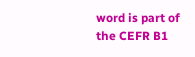word is part of the CEFR B1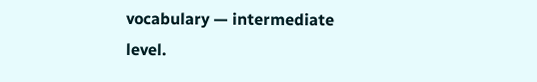vocabulary — intermediate level.